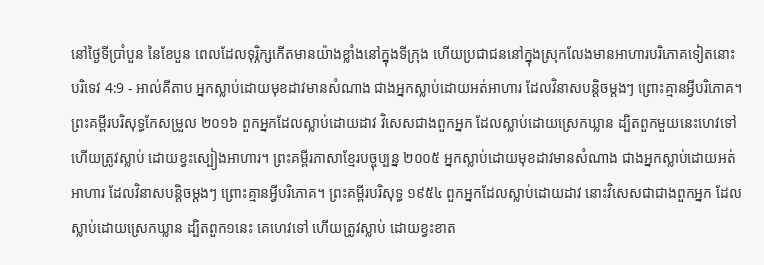នៅថ្ងៃទីប្រាំបួន នៃខែបួន ពេលដែលទុរ្ភិក្សកើតមានយ៉ាងខ្លាំងនៅក្នុងទីក្រុង ហើយប្រជាជននៅក្នុងស្រុកលែងមានអាហារបរិភោគទៀតនោះ
បរិទេវ 4:9 - អាល់គីតាប អ្នកស្លាប់ដោយមុខដាវមានសំណាង ជាងអ្នកស្លាប់ដោយអត់អាហារ ដែលវិនាសបន្តិចម្ដងៗ ព្រោះគ្មានអ្វីបរិភោគ។ ព្រះគម្ពីរបរិសុទ្ធកែសម្រួល ២០១៦ ពួកអ្នកដែលស្លាប់ដោយដាវ វិសេសជាងពួកអ្នក ដែលស្លាប់ដោយស្រេកឃ្លាន ដ្បិតពួកមួយនេះហេវទៅ ហើយត្រូវស្លាប់ ដោយខ្វះស្បៀងអាហារ។ ព្រះគម្ពីរភាសាខ្មែរបច្ចុប្បន្ន ២០០៥ អ្នកស្លាប់ដោយមុខដាវមានសំណាង ជាងអ្នកស្លាប់ដោយអត់អាហារ ដែលវិនាសបន្តិចម្ដងៗ ព្រោះគ្មានអ្វីបរិភោគ។ ព្រះគម្ពីរបរិសុទ្ធ ១៩៥៤ ពួកអ្នកដែលស្លាប់ដោយដាវ នោះវិសេសជាជាងពួកអ្នក ដែលស្លាប់ដោយស្រេកឃ្លាន ដ្បិតពួក១នេះ គេហេវទៅ ហើយត្រូវស្លាប់ ដោយខ្វះខាត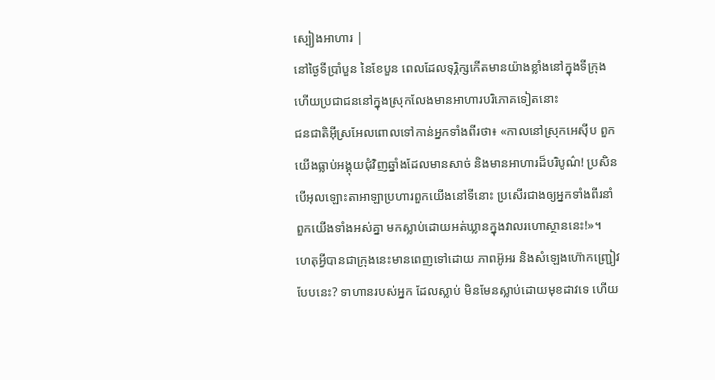ស្បៀងអាហារ |
នៅថ្ងៃទីប្រាំបួន នៃខែបួន ពេលដែលទុរ្ភិក្សកើតមានយ៉ាងខ្លាំងនៅក្នុងទីក្រុង ហើយប្រជាជននៅក្នុងស្រុកលែងមានអាហារបរិភោគទៀតនោះ
ជនជាតិអ៊ីស្រអែលពោលទៅកាន់អ្នកទាំងពីរថា៖ «កាលនៅស្រុកអេស៊ីប ពួកយើងធ្លាប់អង្គុយជុំវិញឆ្នាំងដែលមានសាច់ និងមានអាហារដ៏បរិបូណ៌! ប្រសិនបើអុលឡោះតាអាឡាប្រហារពួកយើងនៅទីនោះ ប្រសើរជាងឲ្យអ្នកទាំងពីរនាំពួកយើងទាំងអស់គ្នា មកស្លាប់ដោយអត់ឃ្លានក្នុងវាលរហោស្ថាននេះ!»។
ហេតុអ្វីបានជាក្រុងនេះមានពេញទៅដោយ ភាពអ៊ូអរ និងសំឡេងហ៊ោកញ្ជ្រៀវបែបនេះ? ទាហានរបស់អ្នក ដែលស្លាប់ មិនមែនស្លាប់ដោយមុខដាវទេ ហើយ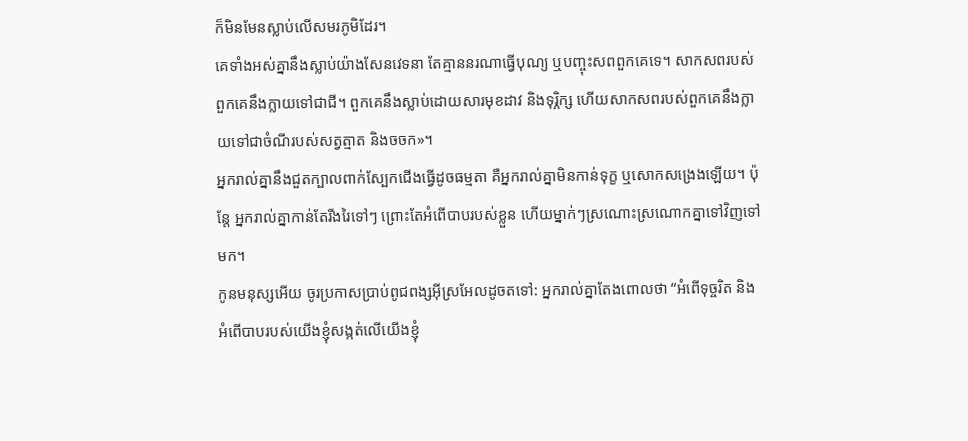ក៏មិនមែនស្លាប់លើសមរភូមិដែរ។
គេទាំងអស់គ្នានឹងស្លាប់យ៉ាងសែនវេទនា តែគ្មាននរណាធ្វើបុណ្យ ឬបញ្ចុះសពពួកគេទេ។ សាកសពរបស់ពួកគេនឹងក្លាយទៅជាជី។ ពួកគេនឹងស្លាប់ដោយសារមុខដាវ និងទុរ្ភិក្ស ហើយសាកសពរបស់ពួកគេនឹងក្លាយទៅជាចំណីរបស់សត្វត្មាត និងចចក»។
អ្នករាល់គ្នានឹងជួតក្បាលពាក់ស្បែកជើងធ្វើដូចធម្មតា គឺអ្នករាល់គ្នាមិនកាន់ទុក្ខ ឬសោកសង្រេងឡើយ។ ប៉ុន្តែ អ្នករាល់គ្នាកាន់តែរីងរៃទៅៗ ព្រោះតែអំពើបាបរបស់ខ្លួន ហើយម្នាក់ៗស្រណោះស្រណោកគ្នាទៅវិញទៅមក។
កូនមនុស្សអើយ ចូរប្រកាសប្រាប់ពូជពង្សអ៊ីស្រអែលដូចតទៅ: អ្នករាល់គ្នាតែងពោលថា “អំពើទុច្ចរិត និងអំពើបាបរបស់យើងខ្ញុំសង្កត់លើយើងខ្ញុំ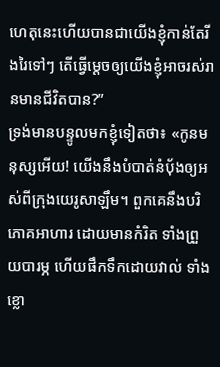ហេតុនេះហើយបានជាយើងខ្ញុំកាន់តែរីងរៃទៅៗ តើធ្វើម្ដេចឲ្យយើងខ្ញុំអាចរស់រានមានជីវិតបាន?”
ទ្រង់មានបន្ទូលមកខ្ញុំទៀតថា៖ «កូនមនុស្សអើយ! យើងនឹងបំបាត់នំបុ័ងឲ្យអស់ពីក្រុងយេរូសាឡឹម។ ពួកគេនឹងបរិភោគអាហារ ដោយមានកំរិត ទាំងព្រួយបារម្ភ ហើយផឹកទឹកដោយវាល់ ទាំងខ្លោ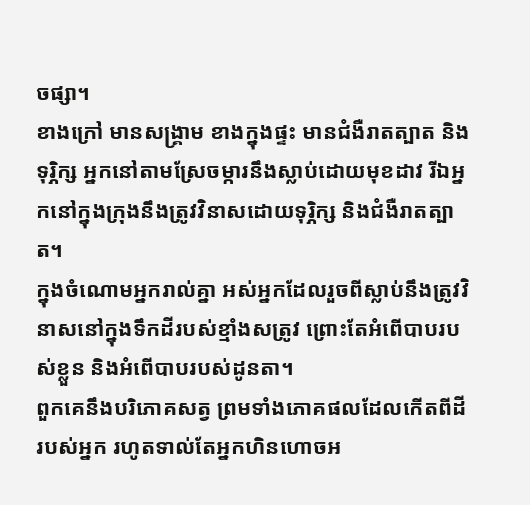ចផ្សា។
ខាងក្រៅ មានសង្គ្រាម ខាងក្នុងផ្ទះ មានជំងឺរាតត្បាត និងទុរ្ភិក្ស អ្នកនៅតាមស្រែចម្ការនឹងស្លាប់ដោយមុខដាវ រីឯអ្នកនៅក្នុងក្រុងនឹងត្រូវវិនាសដោយទុរ្ភិក្ស និងជំងឺរាតត្បាត។
ក្នុងចំណោមអ្នករាល់គ្នា អស់អ្នកដែលរួចពីស្លាប់នឹងត្រូវវិនាសនៅក្នុងទឹកដីរបស់ខ្មាំងសត្រូវ ព្រោះតែអំពើបាបរបស់ខ្លួន និងអំពើបាបរបស់ដូនតា។
ពួកគេនឹងបរិភោគសត្វ ព្រមទាំងភោគផលដែលកើតពីដីរបស់អ្នក រហូតទាល់តែអ្នកហិនហោចអ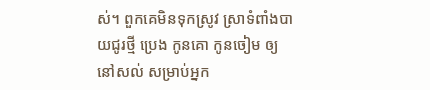ស់។ ពួកគេមិនទុកស្រូវ ស្រាទំពាំងបាយជូរថ្មី ប្រេង កូនគោ កូនចៀម ឲ្យនៅសល់ សម្រាប់អ្នក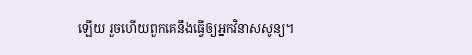ឡើយ រួចហើយពួកគេនឹងធ្វើឲ្យអ្នកវិនាសសូន្យ។